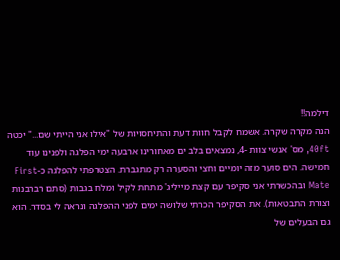דילמה!!
הנה מקרה שקרה. אשמח לקבל חוות דעת והתיחסויות של "אילו אני הייתי שם..." יכטה 40ft, מס' אנשי צוות -4, נמצאים בלב ים מאחורינו ארבעה ימי הפלגה ולפנינו עוד חמישה. הים סוער מזה יומיים וחצי והסערה רק מתגברת. הצטרפתי להפלגה כ-First Mate ובהכשרתי אני סקיפר עם קצת מייליג' מתחת לקיל ומלח בגבות (סתם רברבנות וצורת התבטאות). את הסקיפר הכרתי שלושה ימים לפני ההפלגה ונראה לי בסדר. הוא גם הבעלים של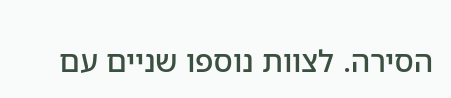הסירה. לצוות נוספו שניים עם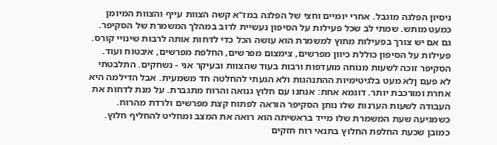ניסיון הפלגה מוגבל. אחרי יומיים וחצי של הפלגה במז"א קשה הצוות עייף והצוות המיומן כמעט מותש. שמתי לב שכל פעילות על הסיפון נעשיית לרוב במהלך המשמרת של הסקיפר. גם אם יש צורך בפעילות מחוץ למשמרת הוא עושה הכל כדי לדחות אותה לרבות שינויי קורס. פעילות על הסיפון כוללת כיוון מפרשים, צימצום מפרשים, החלפת מפרשים, איבטוח ועוד. הסקיפר זוכה לשעות מנוחה מועדפות ורבות בעוד שהצוות ובעיקר אני - נשחקים. התלבטתי לא פעם ןלא מעט בלגיטימיות ההתנהגות ולא הגעתי להחלטה חד משמעית. אבל הדילמה היא אחרת ומורכבת יותר. דוגמא אחת: אנחנו עם חלוץ גנואה והרוח מתגברת. על מנת לדחות את העבודה לשעות הערנות שלו נותן הסקיפר הוראה לפתוח קצת מפרשים ולרדת מהרוח. כשמגיעה שעת המשמרת שלו מייד בראשיתה הוא רואה את המצב ומחליט להחליף חלוץ. כמובן שכעת החלפת החלוץ בתנאי רוח חזקים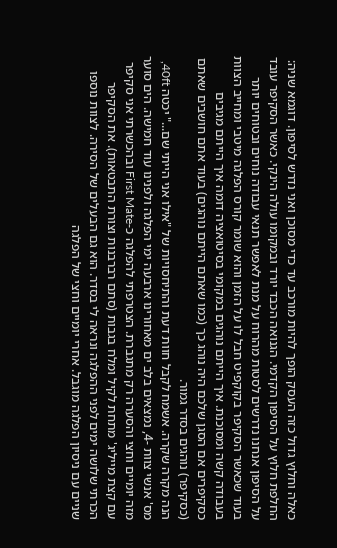כאלה וחלוץ גדול כזה העסק הופך להיות מורכב עד כדי מסוכן ואני נדרש לסיפון. דוגמא שניה: החלפת חלוץ על הסיפון הקדמי. הגנואה הכבד יורד ובמקומו עולה הינקי. כאשר הסקיפר עובד על הסיפון אנחנו נדרשים לסטות מהרוח על מנת לאפשר תנאי עבודה נוחים ובטוחים יותר בעוד שכאשר הסקיפר בקוקפיט חבל לו על הזמן והוא שומר קורס הפלגה מיטבי ומחייב הצוות בעבודה קשה ומסוכנת. איך הייתם נוהגים במקומי בסיטואציה דומה איך הייתם מגיבים כסקיפרים אם הסגן שלכם היה נוהג כך (כמו שאתם הייתם נוהגים) בעוד אתם חושבים שאתם (כסקיפר) נוהגים בסדר גמור.
הנה מקרה שקרה. אשמח לקבל חוות דעת והתיחסויות של "אילו אני הייתי שם..." יכטה 40ft, מס' אנשי צוות -4, נמצאים בלב ים מאחורינו ארבעה ימי הפלגה ולפנינו עוד חמישה. הים סוער מזה יומיים וחצי והסערה רק מתגברת. הצטרפתי להפלגה כ-First Mate ובהכשרתי אני סקיפר עם קצת מייליג' מתחת לקיל ומלח בגבות (סתם רברבנות וצורת התבטאות). את הסקיפר הכרתי שלושה ימים לפני ההפלגה ונראה לי בסדר. הוא גם הבעלים של הסירה. לצוות נוספו שניים עם ניסיון הפלגה מוגבל. אחרי יומיים וחצי של הפלגה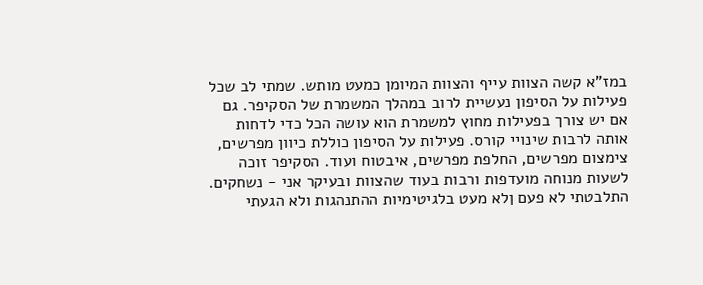במז"א קשה הצוות עייף והצוות המיומן כמעט מותש. שמתי לב שכל פעילות על הסיפון נעשיית לרוב במהלך המשמרת של הסקיפר. גם אם יש צורך בפעילות מחוץ למשמרת הוא עושה הכל כדי לדחות אותה לרבות שינויי קורס. פעילות על הסיפון כוללת כיוון מפרשים, צימצום מפרשים, החלפת מפרשים, איבטוח ועוד. הסקיפר זוכה לשעות מנוחה מועדפות ורבות בעוד שהצוות ובעיקר אני - נשחקים. התלבטתי לא פעם ןלא מעט בלגיטימיות ההתנהגות ולא הגעתי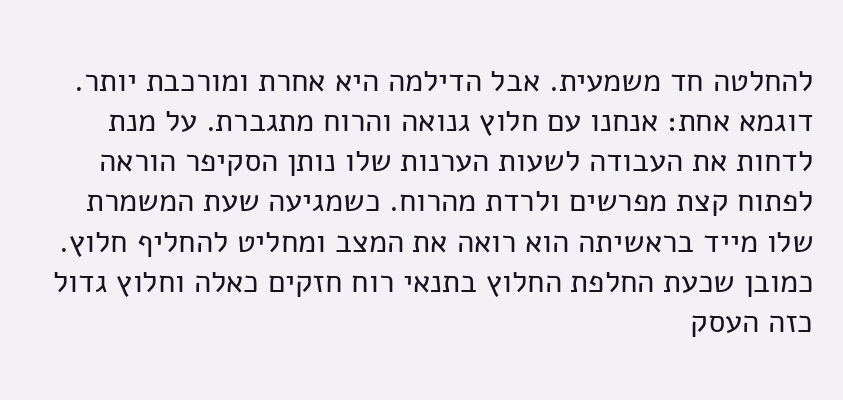להחלטה חד משמעית. אבל הדילמה היא אחרת ומורכבת יותר. דוגמא אחת: אנחנו עם חלוץ גנואה והרוח מתגברת. על מנת לדחות את העבודה לשעות הערנות שלו נותן הסקיפר הוראה לפתוח קצת מפרשים ולרדת מהרוח. כשמגיעה שעת המשמרת שלו מייד בראשיתה הוא רואה את המצב ומחליט להחליף חלוץ. כמובן שכעת החלפת החלוץ בתנאי רוח חזקים כאלה וחלוץ גדול כזה העסק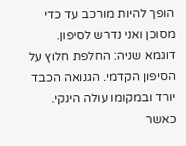הופך להיות מורכב עד כדי מסוכן ואני נדרש לסיפון. דוגמא שניה: החלפת חלוץ על הסיפון הקדמי. הגנואה הכבד יורד ובמקומו עולה הינקי. כאשר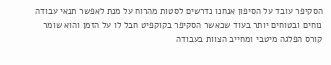הסקיפר עובד על הסיפון אנחנו נדרשים לסטות מהרוח על מנת לאפשר תנאי עבודה נוחים ובטוחים יותר בעוד שכאשר הסקיפר בקוקפיט חבל לו על הזמן והוא שומר קורס הפלגה מיטבי ומחייב הצוות בעבודה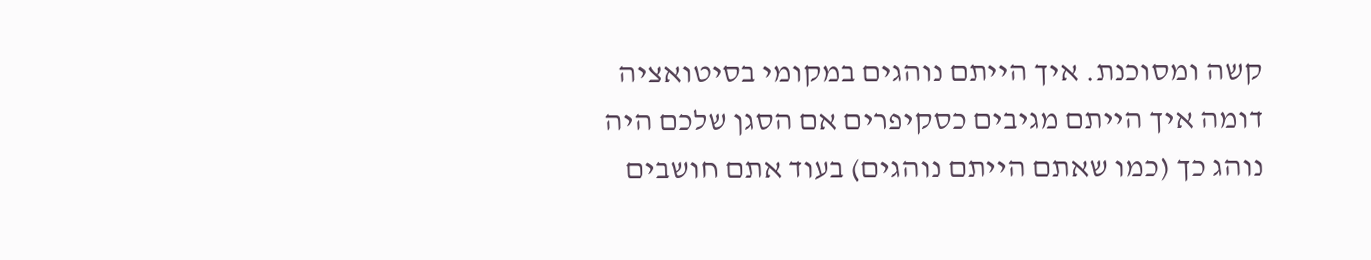קשה ומסוכנת. איך הייתם נוהגים במקומי בסיטואציה דומה איך הייתם מגיבים כסקיפרים אם הסגן שלכם היה נוהג כך (כמו שאתם הייתם נוהגים) בעוד אתם חושבים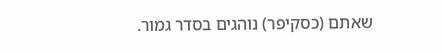שאתם (כסקיפר) נוהגים בסדר גמור.